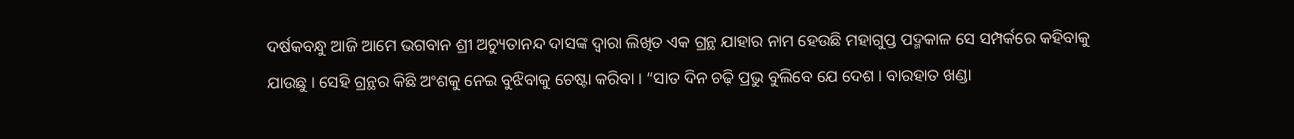ଦର୍ଷକବନ୍ଧୁ ଆଜି ଆମେ ଭଗବାନ ଶ୍ରୀ ଅଚ୍ୟୁତାନନ୍ଦ ଦାସଙ୍କ ଦ୍ଵାରା ଲିଖିତ ଏକ ଗ୍ରନ୍ଥ ଯାହାର ନାମ ହେଉଛି ମହାଗୁପ୍ତ ପଦ୍ମକାଳ ସେ ସମ୍ପର୍କରେ କହିବାକୁ ଯାଉଛୁ । ସେହି ଗ୍ରନ୍ଥର କିଛି ଅଂଶକୁ ନେଇ ବୁଝିବାକୁ ଚେଷ୍ଟା କରିବା । “ସାତ ଦିନ ଚଢ଼ି ପ୍ରଭୁ ବୁଲିବେ ଯେ ଦେଶ । ବାରହାତ ଖଣ୍ଡା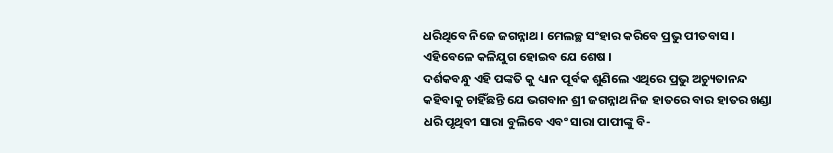ଧରିଥିବେ ନିଜେ ଜଗନ୍ନାଥ । ମେଲଚ୍ଛ ସଂହାର କରିବେ ପ୍ରଭୁ ପୀତବାସ । ଏହିବେଳେ କଳିଯୁଗ ହୋଇବ ଯେ ଶେଷ ।
ଦର୍ଶକବନ୍ଧୁ ଏହି ପଙ୍କତି କୁ ଧ୍ୟାନ ପୂର୍ବକ ଶୁଣିଲେ ଏଥିରେ ପ୍ରଭୁ ଅଚ୍ୟୁତାନନ୍ଦ କହିବାକୁ ଚାହିଁଛନ୍ତି ଯେ ଭଗବାନ ଶ୍ରୀ ଜଗନ୍ନାଥ ନିଜ ହାତରେ ବାର ହାତର ଖଣ୍ଡା ଧରି ପୃଥିବୀ ସାରା ବୁଲିବେ ଏବଂ ସାରା ପାପୀଙ୍କୁ ବି-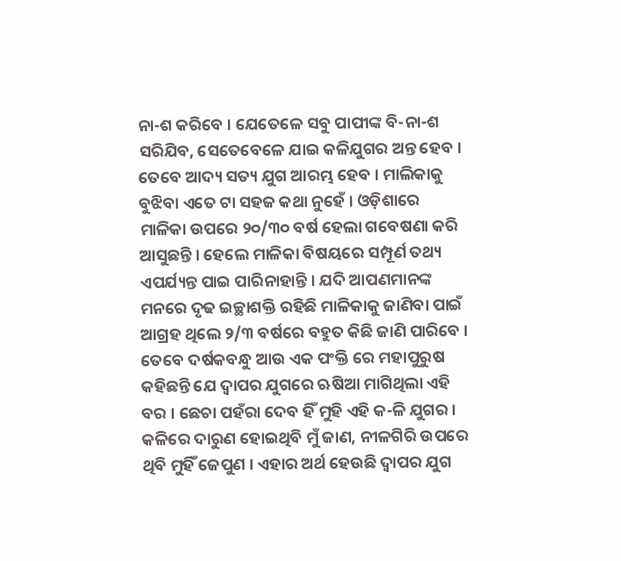ନା-ଶ କରିବେ । ଯେତେଳେ ସବୁ ପାପୀଙ୍କ ବି-ନା-ଶ ସରିଯିବ, ସେତେବେଳେ ଯାଇ କଳିଯୁଗର ଅନ୍ତ ହେବ । ତେବେ ଆଦ୍ୟ ସତ୍ୟ ଯୁଗ ଆରମ୍ଭ ହେବ । ମାଲିକାକୁ ବୁଝିବା ଏତେ ଟା ସହଜ କଥା ନୁହେଁ । ଓଡ଼ିଶାରେ ମାଳିକା ଉପରେ ୨୦/୩୦ ବର୍ଷ ହେଲା ଗବେଷଣା କରି ଆସୁଛନ୍ତି । ହେଲେ ମାଳିକା ବିଷୟରେ ସମ୍ପୂର୍ଣ ତଥ୍ୟ ଏପର୍ଯ୍ୟନ୍ତ ପାଇ ପାରିନାହାନ୍ତି । ଯଦି ଆପଣମାନଙ୍କ ମନରେ ଦୃଢ ଇଚ୍ଛାଶକ୍ତି ରହିଛି ମାଳିକାକୁ ଜାଣିବା ପାଇଁ ଆଗ୍ରହ ଥିଲେ ୨/୩ ବର୍ଷରେ ବହୁତ କିଛି ଜାଣି ପାରିବେ ।
ତେବେ ଦର୍ଷକବନ୍ଧୁ ଆଉ ଏକ ପଂକ୍ତି ରେ ମହାପୁରୁଷ କହିଛନ୍ତି ଯେ ଦ୍ଵାପର ଯୁଗରେ ଋଷିଆ ମାଗିଥିଲା ଏହି ବର । ଛେଚା ପହଁରା ଦେବ ହିଁ ମୁହି ଏହି କ-ଳି ଯୁଗର । କଳିରେ ଦାରୁଣ ହୋଇଥିବି ମୁଁ ଜାଣ, ନୀଳଗିରି ଉପରେ ଥିବି ମୁହିଁ ଜେପୁଣ । ଏହାର ଅର୍ଥ ହେଉଛି ଦ୍ଵାପର ଯୁଗ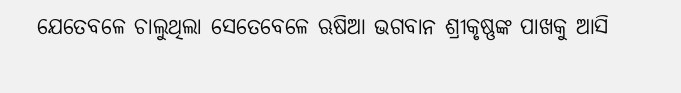ଯେତେବଳେ ଚାଲୁଥିଲା ସେତେବେଳେ ଋଷିଆ ଭଗବାନ ଶ୍ରୀକୃଷ୍ଣଙ୍କ ପାଖକୁ ଆସି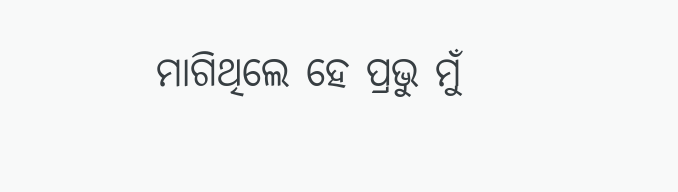ମାଗିଥିଲେ ହେ ପ୍ରଭୁ ମୁଁ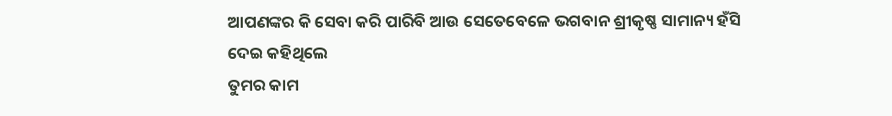ଆପଣଙ୍କର କି ସେବା କରି ପାରିବି ଆଉ ସେତେବେଳେ ଭଗବାନ ଶ୍ରୀକୃଷ୍ଣ ସାମାନ୍ୟ ହଁସି ଦେଇ କହିଥିଲେ
ତୁମର କାମ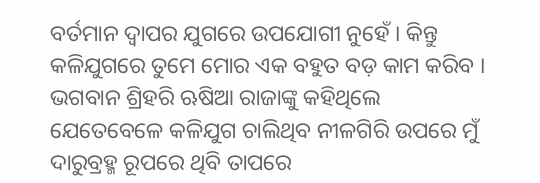ବର୍ତମାନ ଦ୍ଵାପର ଯୁଗରେ ଉପଯୋଗୀ ନୁହେଁ । କିନ୍ତୁ କଳିଯୁଗରେ ତୁମେ ମୋର ଏକ ବହୁତ ବଡ଼ କାମ କରିବ । ଭଗବାନ ଶ୍ରିହରି ଋଷିଆ ରାଜାଙ୍କୁ କହିଥିଲେ ଯେତେବେଳେ କଳିଯୁଗ ଚାଲିଥିବ ନୀଳଗିରି ଉପରେ ମୁଁ ଦାରୁବ୍ରହ୍ମ ରୂପରେ ଥିବି ତାପରେ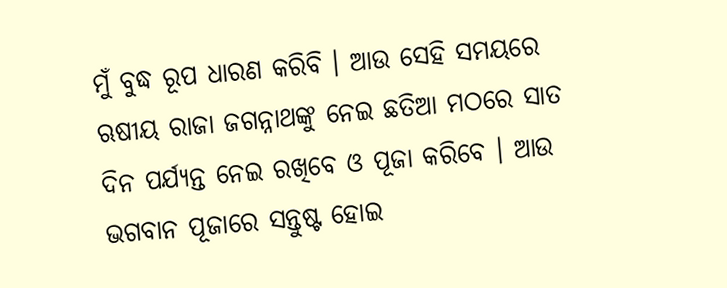ମୁଁ ବୁଦ୍ଧ ରୂପ ଧାରଣ କରିବି । ଆଉ ସେହି ସମୟରେ ଋଷୀୟ ରାଜା ଜଗନ୍ନାଥଙ୍କୁ ନେଇ ଛତିଆ ମଠରେ ସାତ ଦିନ ପର୍ଯ୍ୟନ୍ତ ନେଇ ରଖିବେ ଓ ପୂଜା କରିବେ । ଆଉ ଭଗବାନ ପୂଜାରେ ସନ୍ତୁଷ୍ଟ ହୋଇ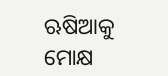ଋଷିଆକୁ ମୋକ୍ଷ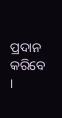ପ୍ରଦାନ କରିବେ ।